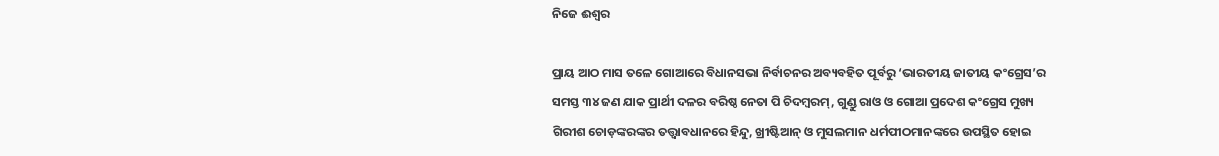ନିଜେ ଈଶ୍ବର

ପ୍ରାୟ ଆଠ ମାସ ତଳେ ଗୋଆରେ ବିଧାନସଭା ନିର୍ବାଚନର ଅବ୍ୟବହିତ ପୂର୍ବରୁ ‘ଭାରତୀୟ ଜାତୀୟ କଂଗ୍ରେସ’ର ସମସ୍ତ ୩୪ ଜଣ ଯାକ ପ୍ରାର୍ଥୀ ଦଳର ବରିଷ୍ଠ ନେତା ପି ଚିଦମ୍ବରମ୍‌, ଗୁଣ୍ଡୁ ରାଓ ଓ ଗୋଆ ପ୍ରଦେଶ କଂଗ୍ରେସ ମୁଖ୍ୟ ଗିରୀଶ ଚୋଡ଼ଙ୍କରଙ୍କର ତତ୍ତ୍ବାବଧାନରେ ହିନ୍ଦୁ, ଖ୍ରୀଷ୍ଟିଆନ୍‌ ଓ ମୁସଲମାନ ଧର୍ମପୀଠମାନଙ୍କରେ ଉପସ୍ଥିତ ହୋଇ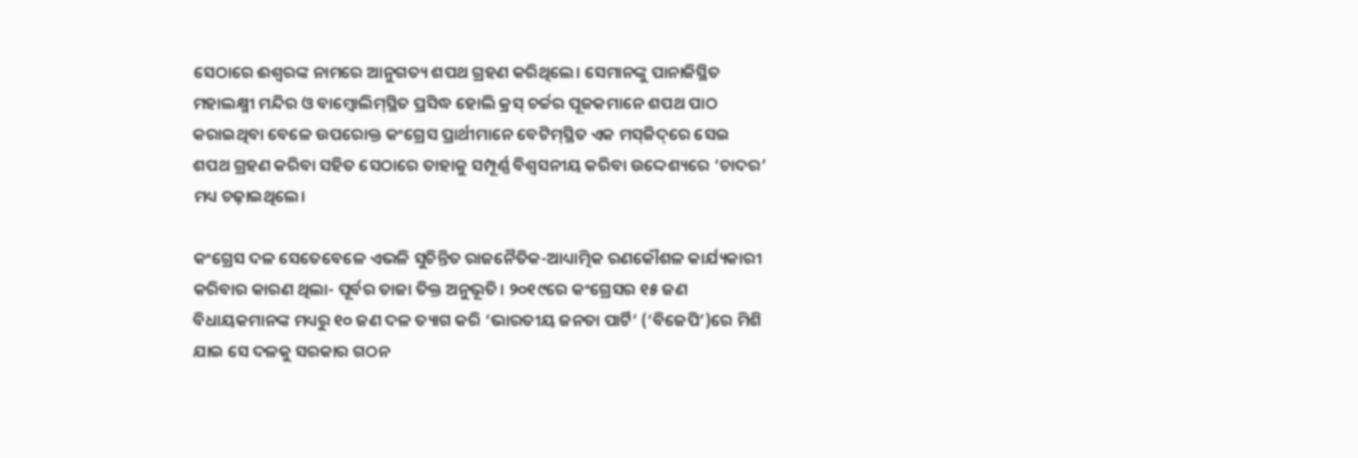ସେଠାରେ ଈଶ୍ବରଙ୍କ ନାମରେ ଆନୁଗତ୍ୟ ଶପଥ ଗ୍ରହଣ କରିଥିଲେ। ସେମାନଙ୍କୁ ପାନାଜିସ୍ଥିତ ମହାଲକ୍ଷ୍ମୀ ମନ୍ଦିର ଓ ବାମ୍ବୋଲିମ୍‌ସ୍ଥିତ ପ୍ରସିଦ୍ଧ ହୋଲି କ୍ରସ୍‌ ଚର୍ଚ୍ଚର ପୂଜକମାନେ ଶପଥ ପାଠ କରାଇଥିବା ବେଳେ ଉପରୋକ୍ତ କଂଗ୍ରେସ ପ୍ରାର୍ଥୀମାନେ ବେଟିମ୍‌ସ୍ଥିତ ଏକ ମସ୍‌ଜିଦ୍‌ରେ ସେଇ ଶପଥ ଗ୍ରହଣ କରିବା ସହିତ ସେଠାରେ ତାହାକୁ ସମ୍ପୂର୍ଣ୍ଣ ବିଶ୍ବସନୀୟ କରିବା ଉଦ୍ଦେଶ୍ୟରେ ‘ଚାଦର’ ମଧ୍ୟ ଚଢ଼ାଇଥିଲେ।

କଂଗ୍ରେସ ଦଳ ସେତେବେଳେ ଏଭଳି ସୁଚିନ୍ତିତ ରାଜନୈତିକ-ଆଧ୍ୟାତ୍ମିକ ରଣକୌଶଳ କାର୍ଯ୍ୟକାରୀ କରିବାର କାରଣ ଥିଲା- ପୂର୍ବର ତାଜା ତିକ୍ତ ଅନୁଭୂତି। ୨୦୧୯ରେ କଂଗ୍ରେସର ୧୫ ଜଣ ବିଧାୟକମାନଙ୍କ ମଧ୍ୟରୁ ୧୦ ଜଣ ଦଳ ତ୍ୟାଗ କରି ‘ଭାରତୀୟ ଜନତା ପାର୍ଟି’ (‘ବିଜେପି’)ରେ ମିଶି ଯାଇ ସେ ଦଳକୁ ସରକାର ଗଠନ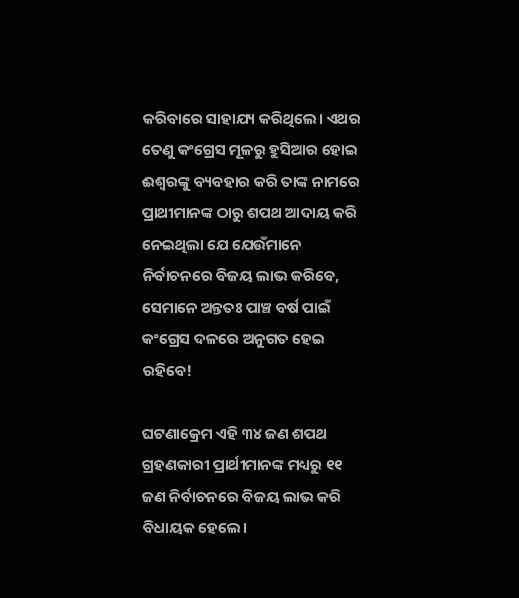କରିବାରେ ସାହାଯ୍ୟ କରିଥିଲେ। ଏଥର ତେଣୁ କଂଗ୍ରେସ ମୂଳରୁ ହୁସିଆର ହୋଇ ଈଶ୍ବରଙ୍କୁ ବ୍ୟବହାର କରି ତାଙ୍କ ନାମରେ ପ୍ରାଥୀମାନଙ୍କ ଠାରୁ ଶପଥ ଆଦାୟ କରି ନେଇଥିଲା ଯେ ଯେଉଁମାନେ ନିର୍ବାଚନରେ ବିଜୟ ଲାଭ କରିବେ, ସେମାନେ ଅନ୍ତତଃ ପାଞ୍ଚ ବର୍ଷ ପାଇଁ କ‌ଂଗ୍ରେସ ଦଳରେ ଅନୁଗତ ହେଇ ରହିବେ!

ଘଟଣାକ୍ର‌େମ ଏହ‌ି ୩୪ ଜଣ ଶପଥ ଗ୍ରହଣକାରୀ ପ୍ରାର୍ଥୀମାନଙ୍କ ମଧ୍ୟରୁ ୧୧ ଜଣ ନିର୍ବାଚନରେ ବିଜୟ ଲାଭ କରି ବିଧାୟକ ହେଲେ।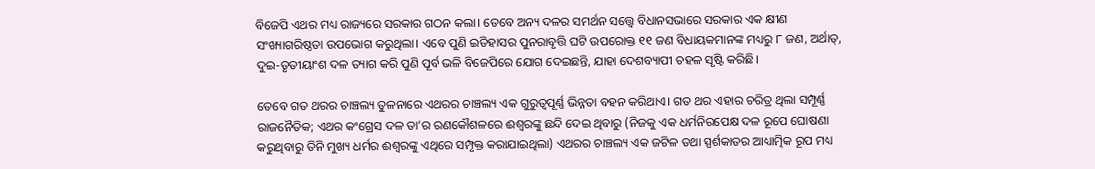ବିଜେପି ଏଥର ମଧ୍ୟ ରାଜ୍ୟରେ ସରକାର ଗଠନ କଲା। ତେବେ ଅନ୍ୟ ଦଳର ସମର୍ଥନ ସତ୍ତ୍ବେ ବିଧାନସଭାରେ ସରକାର ଏକ କ୍ଷୀଣ ସଂଖ୍ୟାଗରିଷ୍ଠତା ଉପଭୋଗ କରୁଥିଲା। ଏବେ ପୁଣି ଇତିହାସର ପୁନରାବୃତ୍ତି ଘଟି ଉପରୋକ୍ତ ୧୧ ଜଣ ବିଧାୟକମାନଙ୍କ ମଧ୍ୟରୁ ୮ ଜଣ, ଅର୍ଥାତ୍‌, ଦୁଇ-ତୃତୀୟାଂଶ ଦଳ ତ୍ୟାଗ କରି ପୁଣି ପୂର୍ବ ଭଳି ବିଜେପିରେ ଯୋଗ ଦେଇଛନ୍ତି, ଯାହା ଦେଶବ୍ୟାପୀ ଚହଳ ସୃଷ୍ଟି କରିଛି।

ତେବେ ଗତ ଥରର ଚାଞ୍ଚଲ୍ୟ ତୁଳନାରେ ଏଥରର ଚାଞ୍ଚଲ୍ୟ ଏକ ଗୁରୁତ୍ବପୂର୍ଣ୍ଣ ଭିନ୍ନତା ବହନ କରିଥାଏ। ଗତ ଥର ଏହାର ଚରିତ୍ର ଥିଲା ସମ୍ପୂର୍ଣ୍ଣ ରାଜନୈତିକ; ଏଥର କଂଗ୍ରେସ ଦଳ ତା’ର ରଣକୌଶଳରେ ଈଶ୍ବରଙ୍କୁ ଛନ୍ଦି ଦେଇ ଥିବାରୁ (ନିଜକୁ ଏକ ଧର୍ମନିରପେକ୍ଷ ଦଳ ରୂପେ ଘୋଷଣା କରୁଥିବାରୁ ତିନି ମୁଖ୍ୟ ଧର୍ମର ଈଶ୍ବରଙ୍କୁ ଏଥିରେ ସମ୍ପୃକ୍ତ କରାଯାଇଥିଲା) ଏଥରର ଚାଞ୍ଚଲ୍ୟ ଏକ ଜଟିଳ ତଥା ସ୍ପର୍ଶକାତର ଆଧ୍ୟାତ୍ମିକ ରୂପ ମଧ୍ୟ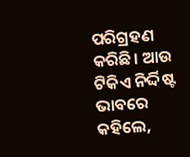ପରିଗ୍ରହଣ କରିଛି। ଆଉ ଟିକିଏ ନିର୍ଦ୍ଦିଷ୍ଟ ଭାବରେ କହିଲେ,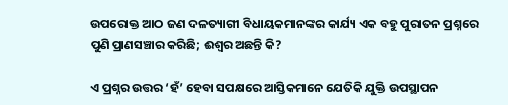ଉପରୋକ୍ତ ଆଠ ଜଣ ଦଳତ୍ୟାଗୀ ବିଧାୟକମାନଙ୍କର କାର୍ଯ୍ୟ ଏକ ବହୁ ପୁରାତନ ପ୍ରଶ୍ନରେ ପୁଣି ପ୍ରାଣସଞ୍ଚାର କରିଛି; ଈଶ୍ବର ଅଛନ୍ତି କି?

ଏ ପ୍ରଶ୍ନର ଉତ୍ତର ‘ହଁ’ ହେବା ସପକ୍ଷରେ ଆସ୍ତିକମାନେ ଯେତିକି ଯୁକ୍ତି ଉପସ୍ଥାପନ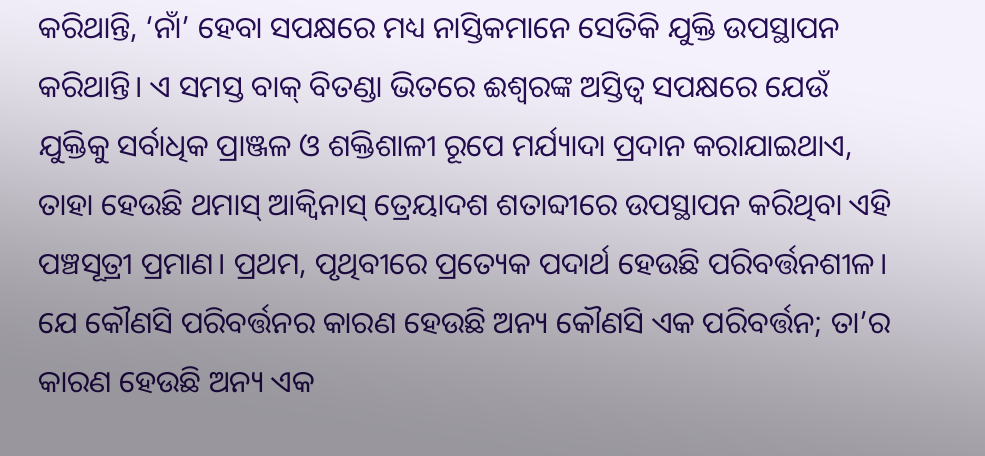କରିଥାନ୍ତି, ‘ନାଁ’ ହେବା ସପକ୍ଷରେ ମଧ୍ୟ ନାସ୍ତିକମାନେ ସେତିକି ଯୁକ୍ତି ଉପସ୍ଥାପନ କରିଥାନ୍ତି। ଏ ସମସ୍ତ ବାକ୍‌ ବିତଣ୍ଡା ଭିତରେ ଈଶ୍ବରଙ୍କ ଅସ୍ତିତ୍ବ ସପକ୍ଷରେ ଯେଉଁ ଯୁକ୍ତିକୁ ସର୍ବାଧିକ ପ୍ରାଞ୍ଜଳ ଓ ଶକ୍ତିଶାଳୀ ରୂପେ ମର୍ଯ୍ୟାଦା ପ୍ରଦାନ କରାଯାଇଥାଏ, ତାହା ହେଉଛି ଥମାସ୍‌ ଆକ୍ବିନାସ୍‌ ତ୍ର‌େୟାଦଶ ଶତାବ୍ଦୀରେ ଉପସ୍ଥାପନ କରିଥିବା ଏହି ପଞ୍ଚସୂତ୍ରୀ ପ୍ରମାଣ। ପ୍ରଥମ, ପୃଥିବୀରେ ପ୍ରତ୍ୟେକ ପଦାର୍ଥ ହେଉଛି ପରିବର୍ତ୍ତନଶୀଳ। ଯେ କୌଣସି ପରିବର୍ତ୍ତନର କାରଣ ହେଉଛି ଅନ୍ୟ କୌଣସି ଏକ ପରିବର୍ତ୍ତନ; ତା’ର କାରଣ ହେଉଛି ଅନ୍ୟ ଏକ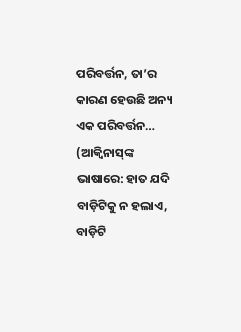ପରିବର୍ତ୍ତନ, ତା’ର କାରଣ ହେଉଛି ଅନ୍ୟ ଏକ ପରିବର୍ତ୍ତନ… (ଆକ୍ବିନାସ୍‌ଙ୍କ ଭାଷାରେ: ହାତ ଯଦି ବାଡ଼ିଟିକୁ ନ ହଲାଏ, ବାଡ଼ିଟି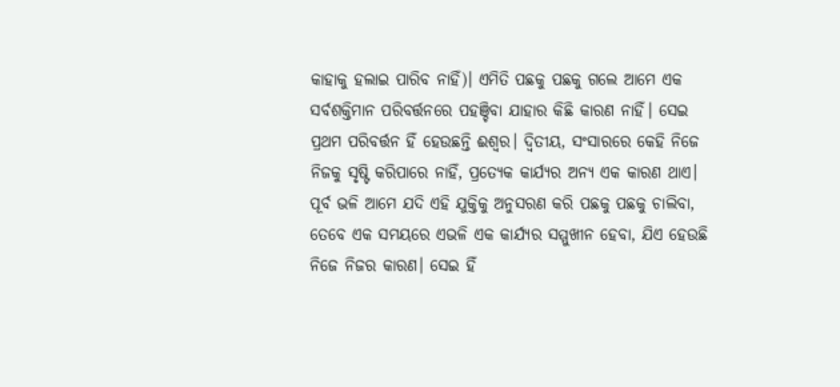କାହାକୁ ହଲାଇ ପାରିବ ନାହିଁ)। ଏମିତି ପଛକୁ ପଛକୁ ଗଲେ ଆମେ ଏକ ସର୍ବଶକ୍ତିମାନ ପରିବର୍ତ୍ତନରେ ପହଞ୍ଚିବା ଯାହାର କିଛି କାରଣ ନାହିଁ। ସେଇ ପ୍ରଥମ ପରିବର୍ତ୍ତନ ହିଁ ହେଉଛନ୍ତି ଈଶ୍ବର। ଦ୍ବିତୀୟ, ସଂସାରରେ କେହି ନିଜେ ନିଜକୁ ସୃଷ୍ଟି କରିପାରେ ନାହିଁ, ପ୍ରତ୍ୟେକ କାର୍ଯ୍ୟର ଅନ୍ୟ ଏକ କାରଣ ଥାଏ। ପୂର୍ବ ଭଳି ଆମେ ଯଦି ଏହି ଯୁକ୍ତିକୁ ଅନୁସରଣ କରି ପଛକୁ ପଛକୁ ଚାଲିବା, ତେବେ ଏକ ସମୟରେ ଏଭଳି ଏକ କାର୍ଯ୍ୟର ସମ୍ମୁଖୀନ ହେବା, ଯିଏ ହେଉଛି ନିଜେ ନିଜର କାରଣ। ସେଇ ହିଁ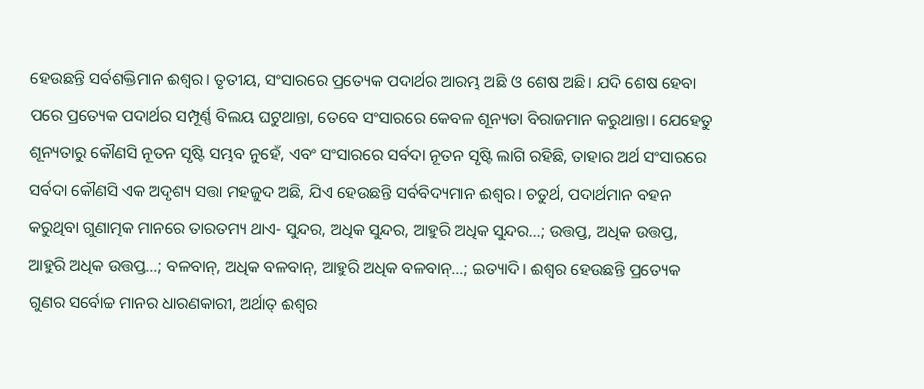ହେଉଛନ୍ତି ସର୍ବଶକ୍ତିମାନ ଈଶ୍ବର। ତୃତୀୟ, ସଂସାରରେ ପ୍ରତ୍ୟେକ ପଦାର୍ଥର ଆରମ୍ଭ ଅଛି ଓ ଶେଷ ଅଛି। ଯଦି ଶେଷ ହେବା ପରେ ପ୍ରତ୍ୟେକ ପଦାର୍ଥର ସମ୍ପୂର୍ଣ୍ଣ ବିଲୟ ଘଟୁଥାନ୍ତା, ତେବେ ସଂସାରରେ କେବଳ ଶୂନ୍ୟତା ବିରାଜମାନ କରୁଥାନ୍ତା। ଯେହେତୁ ଶୂନ୍ୟତାରୁ କୌଣସି ନୂତନ ସୃଷ୍ଟି ସମ୍ଭବ ନୁହେଁ, ଏବଂ ସଂସାରରେ ସର୍ବଦା ନୂତନ ସୃଷ୍ଟି ଲାଗି ରହିଛି, ତାହାର ଅର୍ଥ ସଂସାରରେ ସର୍ବଦା କୌଣସି ଏକ ଅଦୃଶ୍ୟ ସତ୍ତା ମହଜୁଦ ଅଛି, ଯିଏ ହେଉଛନ୍ତି ସର୍ବବିଦ୍ୟମାନ ଈଶ୍ବର। ଚତୁର୍ଥ, ପଦାର୍ଥମାନ ‌ବହନ କରୁଥିବା ଗୁଣାତ୍ମକ ମାନରେ ତାରତମ୍ୟ ଥାଏ- ସୁନ୍ଦର, ଅଧିକ ସୁନ୍ଦର, ଆହୁରି ଅଧିକ ସୁନ୍ଦର…; ଉତ୍ତପ୍ତ, ଅଧିକ ଉତ୍ତପ୍ତ, ଆହୁରି ଅଧିକ ଉତ୍ତପ୍ତ…; ବଳବାନ୍‌, ଅଧିକ ବଳବାନ୍‌, ଆହୁରି ଅଧିକ ବଳବାନ୍‌…; ଇତ୍ୟାଦି। ଈଶ୍ବର ହେଉଛନ୍ତି ପ୍ରତ୍ୟେକ ଗୁଣର ସର୍ବୋଚ୍ଚ ମାନର ଧାରଣକାରୀ, ଅର୍ଥାତ୍‌ ଈଶ୍ବର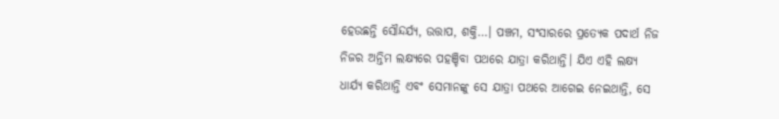ହେଉଛନ୍ତି ସୌନ୍ଦର୍ଯ୍ୟ, ଉତ୍ତାପ, ଶକ୍ତି…। ପଞ୍ଚମ, ସଂସାରରେ ପ୍ରତ୍ୟେକ ପଦାର୍ଥ ନିଜ ନିଜର ଅନ୍ତିମ ଲକ୍ଷ୍ୟରେ ପହଞ୍ଚିବା ପଥରେ ଯାତ୍ରା କରିଥାନ୍ତି। ଯିଏ ଏହି ଲକ୍ଷ୍ୟ ଧାର୍ଯ୍ୟ କରିଥାନ୍ତି ଏବଂ ସେମାନଙ୍କୁ ସେ ଯାତ୍ରା ପଥରେ ଆଗେଇ ନେଇଥାନ୍ତି, ସେ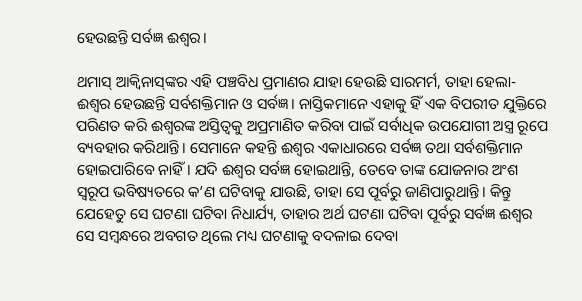ହେଉଛନ୍ତି ସର୍ବଜ୍ଞ ଈଶ୍ବର।

ଥମାସ୍‌ ଆକ୍ବିନାସ୍‌ଙ୍କର ଏହି ପଞ୍ଚବିଧ ପ୍ରମାଣର ଯାହା ହେଉଛି ସାରମର୍ମ, ତାହା ହେଲା- ଈଶ୍ବର ହେଉଛନ୍ତି ସର୍ବଶକ୍ତିମାନ ଓ ସର୍ବଜ୍ଞ। ନାସ୍ତିକମାନେ ଏହାକୁ ହିଁ ଏକ ବିପରୀତ ଯୁକ୍ତିରେ ପରିଣତ କରି ଈଶ୍ବରଙ୍କ ଅସ୍ତିତ୍ବକୁ ଅପ୍ରମାଣିତ କରିବା ପାଇଁ ସର୍ବାଧିକ ଉପଯୋଗୀ ଅସ୍ତ୍ର ରୂପେ ବ୍ୟବହାର କରିଥାନ୍ତି। ସେମାନେ କହନ୍ତି ଈଶ୍ବର ଏକାଧାରରେ ସର୍ବଜ୍ଞ ତଥା ସର୍ବଶକ୍ତିମାନ ହୋଇପାରିବେ ନାହିଁ। ଯଦି ଈଶ୍ବର ସର୍ବଜ୍ଞ ହୋଇଥାନ୍ତି, ତେବେ ‌ତାଙ୍କ ଯୋଜନାର ଅଂଶ ସ୍ବରୂପ ଭବିଷ୍ୟତରେ କ’ଣ ଘଟିବାକୁ ଯାଉଛି, ତାହା ସେ ପୂର୍ବରୁ ଜାଣିପାରୁଥାନ୍ତି। କିନ୍ତୁ ଯେହେତୁ ସେ ଘଟଣା ଘଟିବା ନିଧାର୍ଯ୍ୟ, ତାହାର ଅର୍ଥ ଘଟଣା ଘଟିବା ପୂର୍ବରୁ ସର୍ବଜ୍ଞ ଈଶ୍ବର ସେ ସମ୍ବନ୍ଧରେ ଅବଗତ ଥିଲେ ମଧ୍ୟ ଘଟଣାକୁ ବଦଳାଇ ଦେବା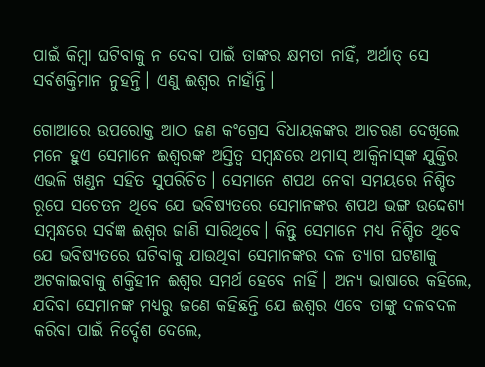ପାଇଁ କିମ୍ବା ଘଟିବାକୁ ନ ଦେବା ପାଇଁ ତାଙ୍କର କ୍ଷମତା ନାହିଁ, ଅର୍ଥାତ୍‌ ସେ ସର୍ବଶକ୍ତିମାନ ନୁହନ୍ତି। ଏଣୁ ଈଶ୍ବର ନାହାଁନ୍ତି।

ଗୋଆରେ ଉପରୋକ୍ତ ଆଠ ଜଣ କଂଗ୍ରେସ ବିଧାୟକଙ୍କର ଆଚରଣ ଦେଖିଲେ ମନେ ହୁଏ ସେମାନେ ଈଶ୍ବରଙ୍କ ଅସ୍ତିତ୍ବ ସମ୍ବନ୍ଧରେ ଥମାସ୍‌ ଆକ୍ବିନାସ୍‌ଙ୍କ ଯୁକ୍ତିର ଏଭଳି ଖଣ୍ଡନ ସହିତ ସୁପରିଚିତ। ସେମାନେ ଶପଥ ନେବା ସମୟରେ ନିଶ୍ଚିତ ରୂପେ ସଚେତନ ‌ଥିବେ ଯେ ଭବିଷ୍ୟତରେ ସେମାନଙ୍କର ଶପଥ ଭଙ୍ଗ ‌ଉଦ୍ଦେଶ୍ୟ ସମ୍ବନ୍ଧରେ ସର୍ବଜ୍ଞ ଈଶ୍ବର ଜାଣି ସାରିଥିବେ। କିନ୍ତୁ ସେମାନେ ମଧ୍ୟ ନିଶ୍ଚିତ ଥିବେ ଯେ ଭବିଷ୍ୟତରେ ଘଟିବାକୁ ଯାଉଥିବା ସେମାନଙ୍କର ଦଳ ତ୍ୟାଗ ଘଟଣାକୁ ଅଟକାଇବାକୁ ଶକ୍ତିହୀନ ଈଶ୍ବର ସମର୍ଥ ହେବେ ନାହିଁ। ଅନ୍ୟ ଭାଷାରେ କହିଲେ, ଯଦିବା ସେମାନଙ୍କ ମଧ୍ୟରୁ ଜଣେ କହିଛନ୍ତି ଯେ ଈଶ୍ବର ଏବେ ତାଙ୍କୁ ଦଳବଦଳ କରିବା ପାଇଁ ନିର୍ଦ୍ଦେଶ ଦେଲେ,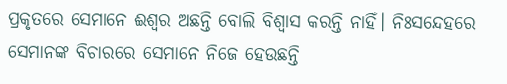ପ୍ରକୃତରେ ସେମାନେ ଈଶ୍ବର ଅଛନ୍ତି ବୋଲି ବିଶ୍ବାସ କରନ୍ତି ନାହିଁ। ନିଃସନ୍ଦେହରେ ସେମାନଙ୍କ ବିଚାରରେ ସେମାନେ ନିଜେ ହେଉଛନ୍ତି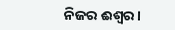ନିଜର ଈଶ୍ବର।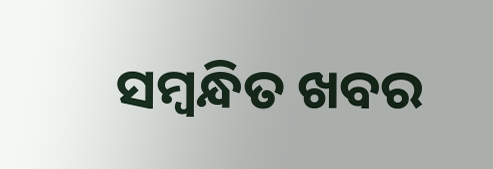ସମ୍ବନ୍ଧିତ ଖବର